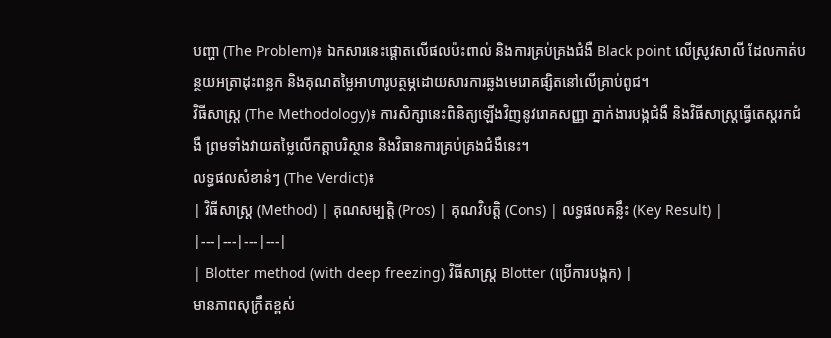បញ្ហា (The Problem)៖ ឯកសារនេះផ្តោតលើផលប៉ះពាល់ និងការគ្រប់គ្រងជំងឺ Black point លើស្រូវសាលី ដែលកាត់បន្ថយអត្រាដុះពន្លក និងគុណតម្លៃអាហារូបត្ថម្ភដោយសារការឆ្លងមេរោគផ្សិតនៅលើគ្រាប់ពូជ។
វិធីសាស្ត្រ (The Methodology)៖ ការសិក្សានេះពិនិត្យឡើងវិញនូវរោគសញ្ញា ភ្នាក់ងារបង្កជំងឺ និងវិធីសាស្ត្រធ្វើតេស្តរកជំងឺ ព្រមទាំងវាយតម្លៃលើកត្តាបរិស្ថាន និងវិធានការគ្រប់គ្រងជំងឺនេះ។
លទ្ធផលសំខាន់ៗ (The Verdict)៖
| វិធីសាស្ត្រ (Method) | គុណសម្បត្តិ (Pros) | គុណវិបត្តិ (Cons) | លទ្ធផលគន្លឹះ (Key Result) |
|---|---|---|---|
| Blotter method (with deep freezing) វិធីសាស្ត្រ Blotter (ប្រើការបង្កក) |
មានភាពសុក្រឹតខ្ពស់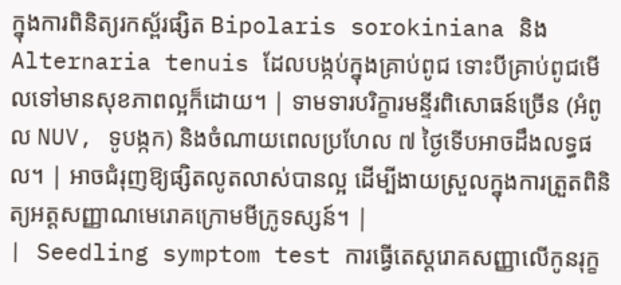ក្នុងការពិនិត្យរកស្ព័រផ្សិត Bipolaris sorokiniana និង Alternaria tenuis ដែលបង្កប់ក្នុងគ្រាប់ពូជ ទោះបីគ្រាប់ពូជមើលទៅមានសុខភាពល្អក៏ដោយ។ | ទាមទារបរិក្ខារមន្ទីរពិសោធន៍ច្រើន (អំពូល NUV, ទូបង្កក) និងចំណាយពេលប្រហែល ៧ ថ្ងៃទើបអាចដឹងលទ្ធផល។ | អាចជំរុញឱ្យផ្សិតលូតលាស់បានល្អ ដើម្បីងាយស្រួលក្នុងការត្រួតពិនិត្យអត្តសញ្ញាណមេរោគក្រោមមីក្រូទស្សន៍។ |
| Seedling symptom test ការធ្វើតេស្តរោគសញ្ញាលើកូនរុក្ខ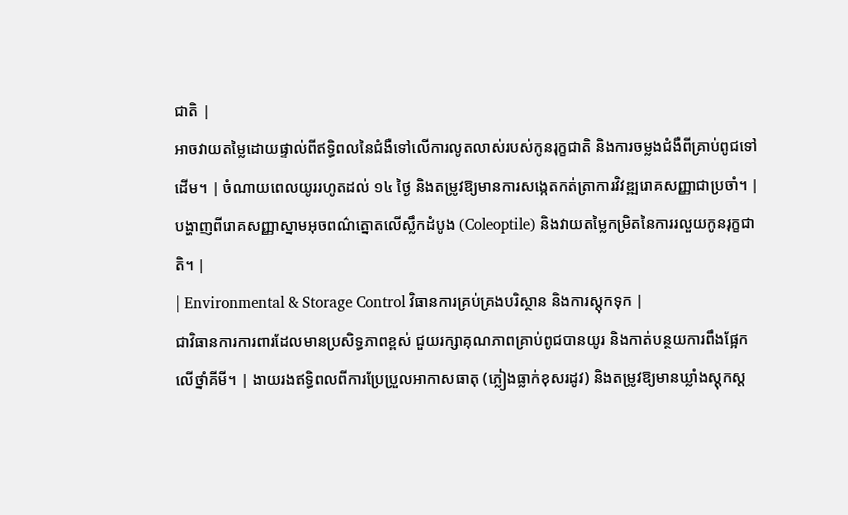ជាតិ |
អាចវាយតម្លៃដោយផ្ទាល់ពីឥទ្ធិពលនៃជំងឺទៅលើការលូតលាស់របស់កូនរុក្ខជាតិ និងការចម្លងជំងឺពីគ្រាប់ពូជទៅដើម។ | ចំណាយពេលយូររហូតដល់ ១៤ ថ្ងៃ និងតម្រូវឱ្យមានការសង្កេតកត់ត្រាការវិវឌ្ឍរោគសញ្ញាជាប្រចាំ។ | បង្ហាញពីរោគសញ្ញាស្នាមអុចពណ៌ត្នោតលើស្លឹកដំបូង (Coleoptile) និងវាយតម្លៃកម្រិតនៃការរលួយកូនរុក្ខជាតិ។ |
| Environmental & Storage Control វិធានការគ្រប់គ្រងបរិស្ថាន និងការស្តុកទុក |
ជាវិធានការការពារដែលមានប្រសិទ្ធភាពខ្ពស់ ជួយរក្សាគុណភាពគ្រាប់ពូជបានយូរ និងកាត់បន្ថយការពឹងផ្អែកលើថ្នាំគីមី។ | ងាយរងឥទ្ធិពលពីការប្រែប្រួលអាកាសធាតុ (ភ្លៀងធ្លាក់ខុសរដូវ) និងតម្រូវឱ្យមានឃ្លាំងស្តុកស្ត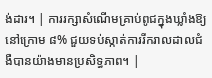ង់ដារ។ | ការរក្សាសំណើមគ្រាប់ពូជក្នុងឃ្លាំងឱ្យនៅក្រោម ៨% ជួយទប់ស្កាត់ការរីករាលដាលជំងឺបានយ៉ាងមានប្រសិទ្ធភាព។ |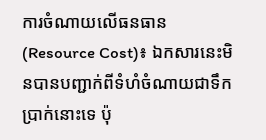ការចំណាយលើធនធាន (Resource Cost)៖ ឯកសារនេះមិនបានបញ្ជាក់ពីទំហំចំណាយជាទឹកប្រាក់នោះទេ ប៉ុ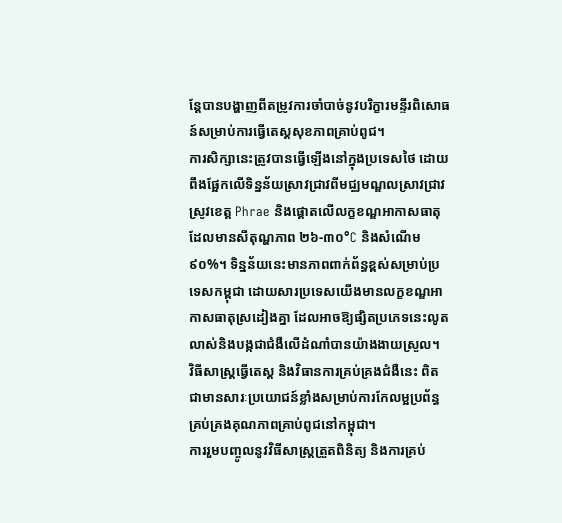ន្តែបានបង្ហាញពីតម្រូវការចាំបាច់នូវបរិក្ខារមន្ទីរពិសោធន៍សម្រាប់ការធ្វើតេស្តសុខភាពគ្រាប់ពូជ។
ការសិក្សានេះត្រូវបានធ្វើឡើងនៅក្នុងប្រទេសថៃ ដោយពឹងផ្អែកលើទិន្នន័យស្រាវជ្រាវពីមជ្ឈមណ្ឌលស្រាវជ្រាវស្រូវខេត្ត Phrae និងផ្តោតលើលក្ខខណ្ឌអាកាសធាតុដែលមានសីតុណ្ហភាព ២៦-៣០°C និងសំណើម ៩០%។ ទិន្នន័យនេះមានភាពពាក់ព័ន្ធខ្ពស់សម្រាប់ប្រទេសកម្ពុជា ដោយសារប្រទេសយើងមានលក្ខខណ្ឌអាកាសធាតុស្រដៀងគ្នា ដែលអាចឱ្យផ្សិតប្រភេទនេះលូតលាស់និងបង្កជាជំងឺលើដំណាំបានយ៉ាងងាយស្រួល។
វិធីសាស្ត្រធ្វើតេស្ត និងវិធានការគ្រប់គ្រងជំងឺនេះ ពិតជាមានសារៈប្រយោជន៍ខ្លាំងសម្រាប់ការកែលម្អប្រព័ន្ធគ្រប់គ្រងគុណភាពគ្រាប់ពូជនៅកម្ពុជា។
ការរួមបញ្ចូលនូវវិធីសាស្ត្រត្រួតពិនិត្យ និងការគ្រប់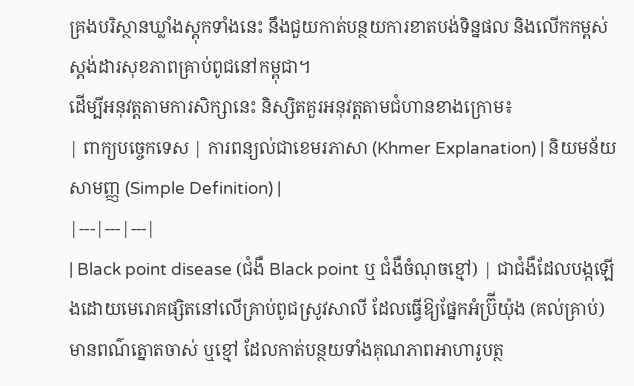គ្រងបរិស្ថានឃ្លាំងស្តុកទាំងនេះ នឹងជួយកាត់បន្ថយការខាតបង់ទិន្នផល និងលើកកម្ពស់ស្តង់ដារសុខភាពគ្រាប់ពូជនៅកម្ពុជា។
ដើម្បីអនុវត្តតាមការសិក្សានេះ និស្សិតគួរអនុវត្តតាមជំហានខាងក្រោម៖
| ពាក្យបច្ចេកទេស | ការពន្យល់ជាខេមរភាសា (Khmer Explanation) | និយមន័យសាមញ្ញ (Simple Definition) |
|---|---|---|
| Black point disease (ជំងឺ Black point ឬ ជំងឺចំណុចខ្មៅ) | ជាជំងឺដែលបង្កឡើងដោយមេរោគផ្សិតនៅលើគ្រាប់ពូជស្រូវសាលី ដែលធ្វើឱ្យផ្នែកអំប្រ៊ីយ៉ុង (គល់គ្រាប់) មានពណ៌ត្នោតចាស់ ឬខ្មៅ ដែលកាត់បន្ថយទាំងគុណភាពអាហារូបត្ថ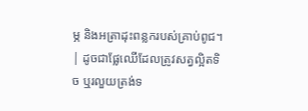ម្ភ និងអត្រាដុះពន្លករបស់គ្រាប់ពូជ។ | ដូចជាផ្លែឈើដែលត្រូវសត្វល្អិតទិច ឬរលួយត្រង់ទ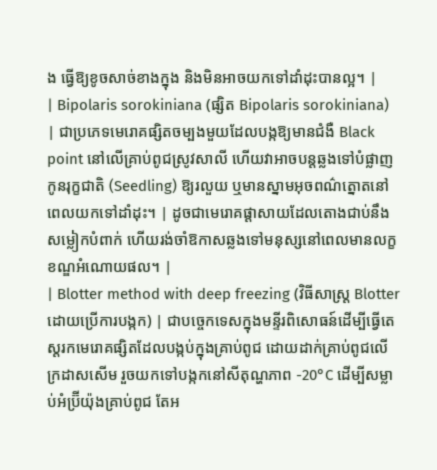ង ធ្វើឱ្យខូចសាច់ខាងក្នុង និងមិនអាចយកទៅដាំដុះបានល្អ។ |
| Bipolaris sorokiniana (ផ្សិត Bipolaris sorokiniana) | ជាប្រភេទមេរោគផ្សិតចម្បងមួយដែលបង្កឱ្យមានជំងឺ Black point នៅលើគ្រាប់ពូជស្រូវសាលី ហើយវាអាចបន្តឆ្លងទៅបំផ្លាញកូនរុក្ខជាតិ (Seedling) ឱ្យរលួយ ឬមានស្នាមអុចពណ៌ត្នោតនៅពេលយកទៅដាំដុះ។ | ដូចជាមេរោគផ្ដាសាយដែលតោងជាប់នឹងសម្លៀកបំពាក់ ហើយរង់ចាំឱកាសឆ្លងទៅមនុស្សនៅពេលមានលក្ខខណ្ឌអំណោយផល។ |
| Blotter method with deep freezing (វិធីសាស្ត្រ Blotter ដោយប្រើការបង្កក) | ជាបច្ចេកទេសក្នុងមន្ទីរពិសោធន៍ដើម្បីធ្វើតេស្តរកមេរោគផ្សិតដែលបង្កប់ក្នុងគ្រាប់ពូជ ដោយដាក់គ្រាប់ពូជលើក្រដាសសើម រួចយកទៅបង្កកនៅសីតុណ្ហភាព -20°C ដើម្បីសម្លាប់អំប្រ៊ីយ៉ុងគ្រាប់ពូជ តែអ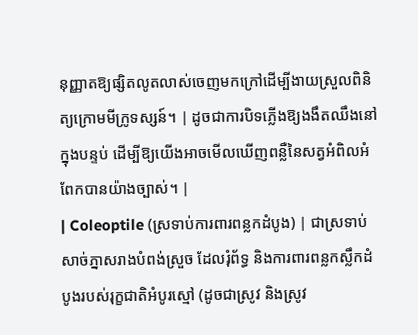នុញ្ញាតឱ្យផ្សិតលូតលាស់ចេញមកក្រៅដើម្បីងាយស្រួលពិនិត្យក្រោមមីក្រូទស្សន៍។ | ដូចជាការបិទភ្លើងឱ្យងងឹតឈឹងនៅក្នុងបន្ទប់ ដើម្បីឱ្យយើងអាចមើលឃើញពន្លឺនៃសត្វអំពិលអំពែកបានយ៉ាងច្បាស់។ |
| Coleoptile (ស្រទាប់ការពារពន្លកដំបូង) | ជាស្រទាប់សាច់ភ្នាសរាងបំពង់ស្រួច ដែលរុំព័ទ្ធ និងការពារពន្លកស្លឹកដំបូងរបស់រុក្ខជាតិអំបូរស្មៅ (ដូចជាស្រូវ និងស្រូវ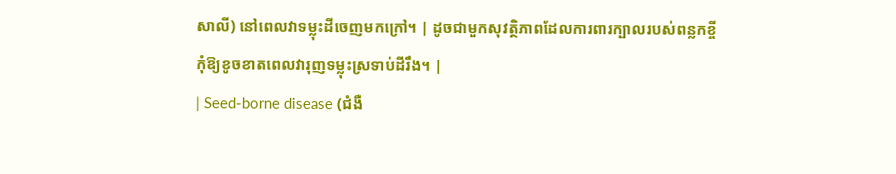សាលី) នៅពេលវាទម្លុះដីចេញមកក្រៅ។ | ដូចជាមួកសុវត្ថិភាពដែលការពារក្បាលរបស់ពន្លកខ្ចី កុំឱ្យខូចខាតពេលវារុញទម្លុះស្រទាប់ដីរឹង។ |
| Seed-borne disease (ជំងឺ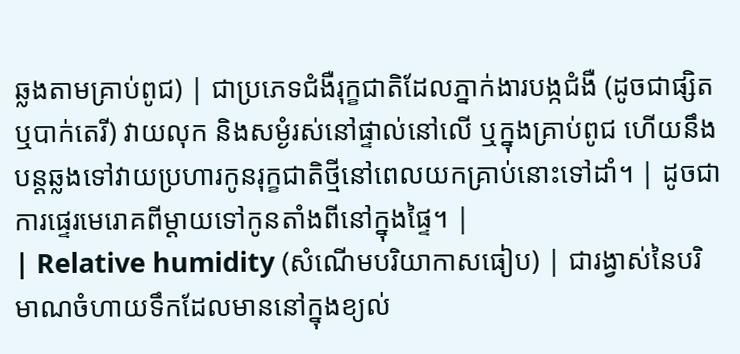ឆ្លងតាមគ្រាប់ពូជ) | ជាប្រភេទជំងឺរុក្ខជាតិដែលភ្នាក់ងារបង្កជំងឺ (ដូចជាផ្សិត ឬបាក់តេរី) វាយលុក និងសម្ងំរស់នៅផ្ទាល់នៅលើ ឬក្នុងគ្រាប់ពូជ ហើយនឹងបន្តឆ្លងទៅវាយប្រហារកូនរុក្ខជាតិថ្មីនៅពេលយកគ្រាប់នោះទៅដាំ។ | ដូចជាការផ្ទេរមេរោគពីម្ដាយទៅកូនតាំងពីនៅក្នុងផ្ទៃ។ |
| Relative humidity (សំណើមបរិយាកាសធៀប) | ជារង្វាស់នៃបរិមាណចំហាយទឹកដែលមាននៅក្នុងខ្យល់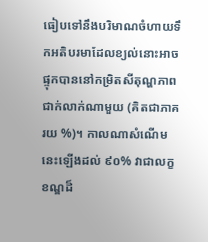ធៀបទៅនឹងបរិមាណចំហាយទឹកអតិបរមាដែលខ្យល់នោះអាចផ្ទុកបាននៅកម្រិតសីតុណ្ហភាពជាក់លាក់ណាមួយ (គិតជាភាគរយ %)។ កាលណាសំណើមនេះឡើងដល់ ៩០% វាជាលក្ខខណ្ឌដ៏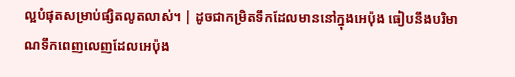ល្អបំផុតសម្រាប់ផ្សិតលូតលាស់។ | ដូចជាកម្រិតទឹកដែលមាននៅក្នុងអេប៉ុង ធៀបនឹងបរិមាណទឹកពេញលេញដែលអេប៉ុង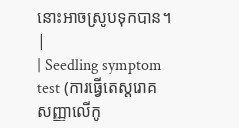នោះអាចស្រូបទុកបាន។ |
| Seedling symptom test (ការធ្វើតេស្តរោគសញ្ញាលើកូ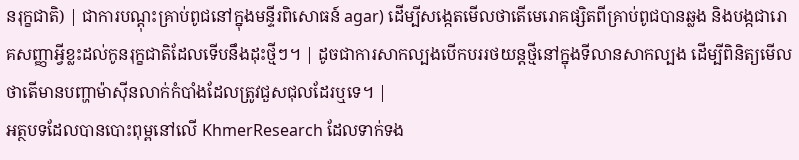នរុក្ខជាតិ) | ជាការបណ្ដុះគ្រាប់ពូជនៅក្នុងមន្ទីរពិសោធន៍ agar) ដើម្បីសង្កេតមើលថាតើមេរោគផ្សិតពីគ្រាប់ពូជបានឆ្លង និងបង្កជារោគសញ្ញាអ្វីខ្លះដល់កូនរុក្ខជាតិដែលទើបនឹងដុះថ្មីៗ។ | ដូចជាការសាកល្បងបើកបររថយន្តថ្មីនៅក្នុងទីលានសាកល្បង ដើម្បីពិនិត្យមើលថាតើមានបញ្ហាម៉ាស៊ីនលាក់កំបាំងដែលត្រូវជួសជុលដែរឬទេ។ |
អត្ថបទដែលបានបោះពុម្ពនៅលើ KhmerResearch ដែលទាក់ទង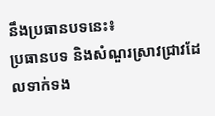នឹងប្រធានបទនេះ៖
ប្រធានបទ និងសំណួរស្រាវជ្រាវដែលទាក់ទង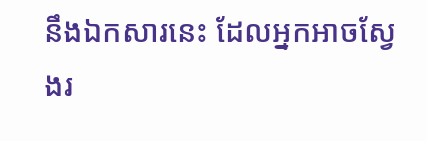នឹងឯកសារនេះ ដែលអ្នកអាចស្វែងរ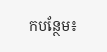កបន្ថែម៖